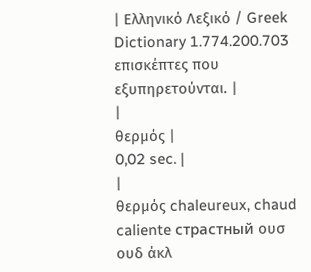| Ελληνικό Λεξικό / Greek Dictionary 1.774.200.703 επισκέπτες που εξυπηρετούνται. |
|
θερμός |
0,02 sec. |
|
θερμός chaleureux, chaud caliente страстный ουσ ουδ άκλ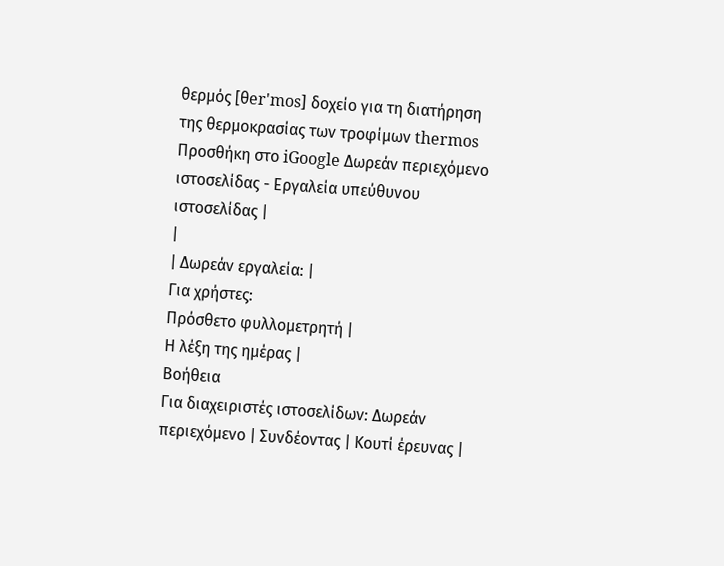θερμός [θer'mos] δοχείο για τη διατήρηση της θερμοκρασίας των τροφίμων thermos Προσθήκη στο iGoogle Δωρεάν περιεχόμενο ιστοσελίδας - Εργαλεία υπεύθυνου ιστοσελίδας |
|
| Δωρεάν εργαλεία: |
Για χρήστες:
Πρόσθετο φυλλομετρητή |
Η λέξη της ημέρας |
Βοήθεια
Για διαχειριστές ιστοσελίδων: Δωρεάν περιεχόμενο | Συνδέοντας | Κουτί έρευνας |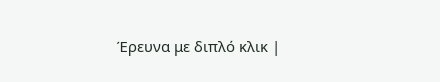Έρευνα με διπλό κλικ |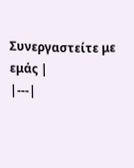Συνεργαστείτε με εμάς |
|---|